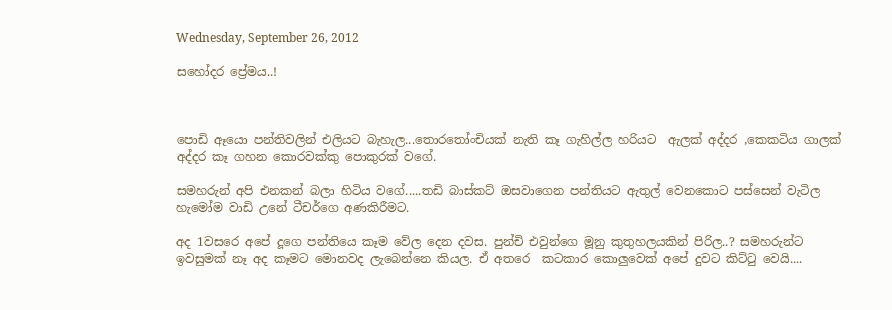Wednesday, September 26, 2012

සහෝදර ප්‍රේමය..!



පොඩි ඈයො පන්තිවලින් එලියට බැහැල...තොර‍තෝංචියක් නැති කෑ ගැහිල්ල හරියට  ඇලක් අද්දර ,කෙකටිය ගාලක් අද්දර කෑ ගහන කොරවක්කු පොකුරක් වගේ.

සමහරුන් අපි එනකන් බලා හිටිය වගේ.....තඩි බාස්කට් ඔසවාගෙන පන්තියට ඇතුල් වෙනකොට පස්සෙන් වැටිල හැමෝම වාඩි උනේ ටීචර්ගෙ අණකිරීමට.

අද 1වසරෙ අපේ දූගෙ පන්තියෙ කෑම වේල දෙන දවස. පුන්චි එවුන්ගෙ මූනු කුතුහලයකින් පිරිල..? සමහරුන්ට ඉවසුමක් නෑ අද කෑමට මොනවද ලැබෙන්නෙ කියල. ඒ අතරෙ  කටකාර කොලුවෙක් අපේ දුවට කිට්‍ටු වෙයි....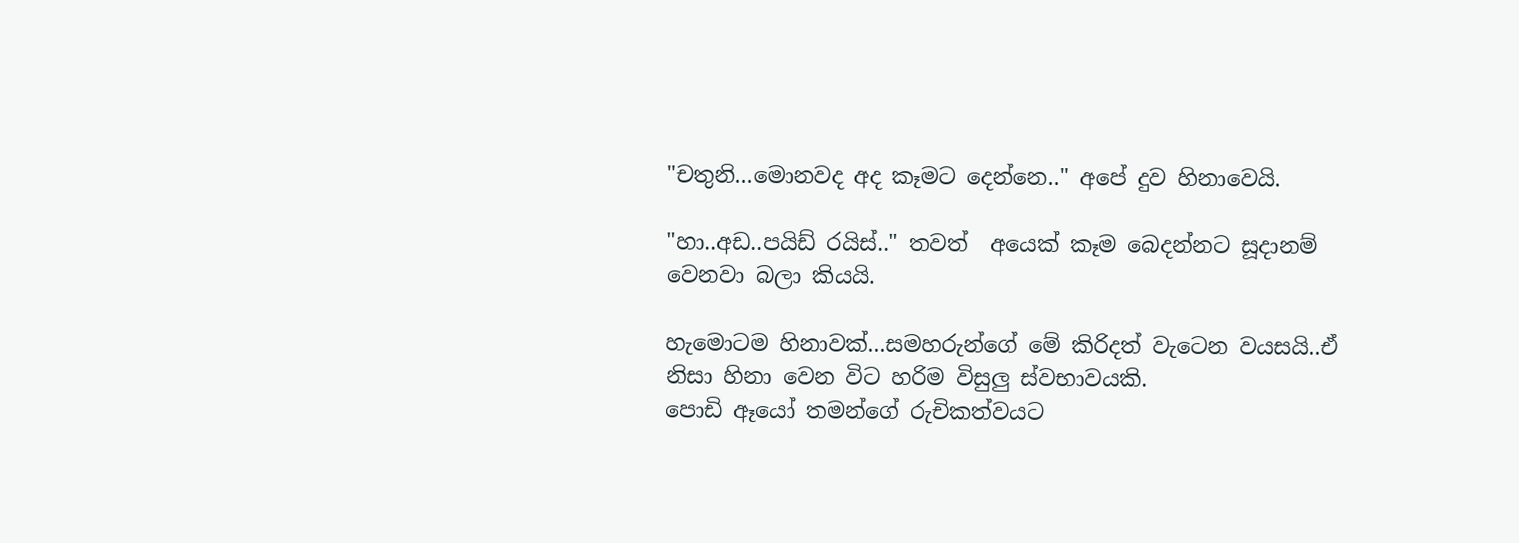"චතුනි...මොනවද අද කෑමට දෙන්නෙ.." අපේ දුව හිනාවෙයි.

"හා..අඩ..පයිඩ් රයිස්.." තවත්  අයෙක් කෑම බෙදන්නට සූදානම් වෙනවා බලා කියයි.

හැමොටම හිනාවක්...සමහරුන්ගේ මේ කිරිදත් වැටෙන වයසයි..ඒ නිසා හිනා වෙන විට හරිම විසුලු ස්වභාවයකි.
පොඩි ඈයෝ තමන්ගේ රුචිකත්වයට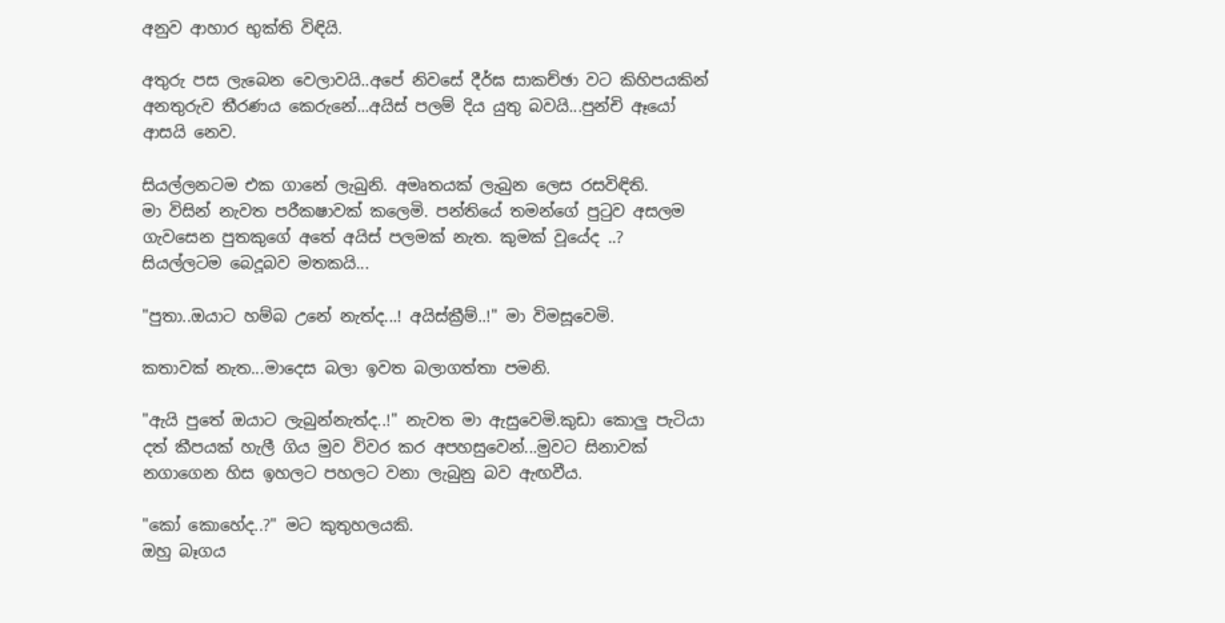අනුව ආහාර භුක්ති විඳියි.

අතුරු පස ලැබෙන වෙලාවයි..අපේ නිවසේ දීර්ඝ සාකච්ඡා වට කිහිපයකින් අනතුරුව තීරණය කෙරුනේ...අයිස් පලම් දිය යුතු බවයි...පුන්චි ඈයෝ ආසයි නෙව.

සියල්ලනටම එක ගානේ ලැබුනි. අමෘතයක් ලැබුන ලෙස රසවිඳිති.
මා විසින් නැවත පරීකෂාවක් කලෙමි. පන්තියේ තමන්ගේ පු‍ටුව අසලම ගැවසෙන පුතකුගේ අතේ අයිස් පලමක් නැත. කුමක් වූයේද ..?
සියල්ලටම බෙදූබව මතකයි...

"පුතා..ඔයාට හම්බ උනේ නැත්ද...! අයිස්ක්‍රීම්..!" මා විමසූවෙමි.

කතාවක් නැත...මාදෙස බලා ඉවත බලාගත්තා පමනි.

"ඇයි පුතේ ඔයාට ලැබුන්නැත්ද..!" නැවත මා ඇසුවෙමි.කුඩා කොලු පැටියා දත් කීපයක් හැලී ගිය මුව විවර කර අපහසුවෙන්...මුවට සිනාවක් නගාගෙන හිස ඉහලට පහලට වනා ලැබුනු බව ඇඟවීය.

"කෝ කොහේද..?" මට කුතුහලයකි.
ඔහු බෑගය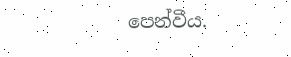පෙන්වීය.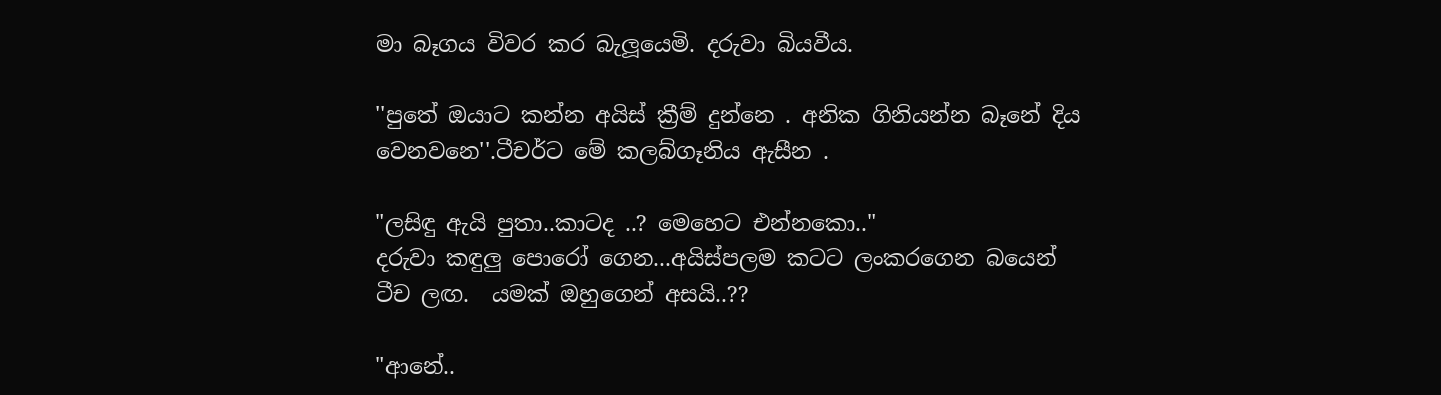මා බෑගය විවර කර බැලූයෙමි. දරුවා බියවීය.

''පුතේ ඔයාට කන්න අයිස් ක්‍රීම් දුන්නෙ . අනික ගිනියන්න බෑනේ දිය වෙනවනෙ''.ටීචර්ට මේ කලබ්ගෑනිය ඇසීන .

"ලසිඳු ඇයි පුතා..කාටද ..? මෙහෙට එන්නකො.."
දරුවා කඳුලු පොරෝ ගෙන...අයිස්පලම කටට ලංකරගෙන බයෙන් ටීච ලඟ.  යමක් ඔහුගෙන් අසයි..??

"ආනේ..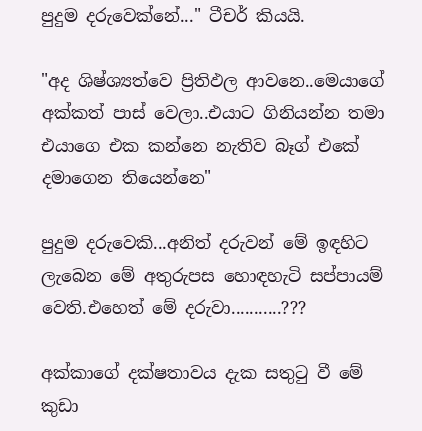පුදුම දරුවෙක්නේ..." ටීචර් කියයි.

"අද ශිෂ්ශ්‍යත්වෙ ප්‍රිතිඵල ආවනෙ..මෙයාගේ අක්කත් පාස් වෙලා..එයාට ගිනියන්න තමා එයාගෙ එක කන්නෙ නැතිව බෑග් එකේ දමාගෙන තියෙන්නෙ"

පුදුම දරුවෙකි...අනිත් දරුවන් මේ ඉඳහිට ලැබෙන මේ අතුරුපස හොඳහැටි සප්පායම් වෙති.එහෙත් මේ දරුවා...........???

අක්කාගේ දක්ෂතාවය දැක සතු‍ටු වී මේ කුඩා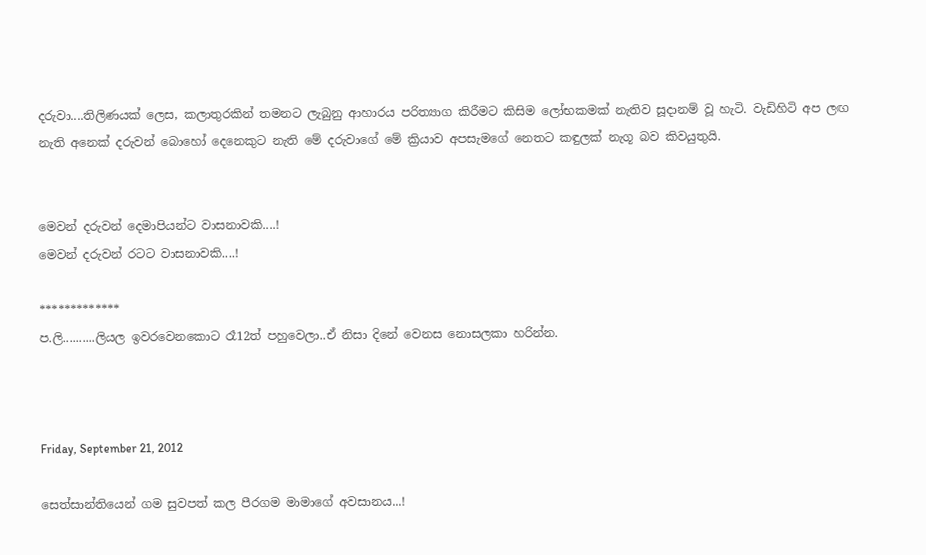දරුවා....තිලිණයක් ලෙස, කලාතුරකින් තමනට ලැබුනු ආහාරය පරිත්‍යාග කිරීමට කිසිම ලෝභකමක් නැතිව සූදානම් වූ හැටි. වැඩිහිටි අප ලඟ නැති අනෙක් දරුවන් බොහෝ දෙනෙකුට නැති මේ දරුවාගේ මේ ක්‍රියාව අපසැමගේ නෙතට කඳුලක් නැගූ බව කිවයුතුයි.


මෙවන් දරුවන් දෙමාපියන්ට වාසනාවකි....!
මෙවන් දරුවන් රටට වාසනාවකි....!

*************
ප.ලි..........ලියල ඉවරවෙනකොට රෑ12ත් පහුවෙලා..ඒ නිසා දිනේ වෙනස නොසලකා හරින්න.



Friday, September 21, 2012

සෙත්සාන්තියෙන් ගම සුවපත් කල පීරගම මාමාගේ අවසානය...!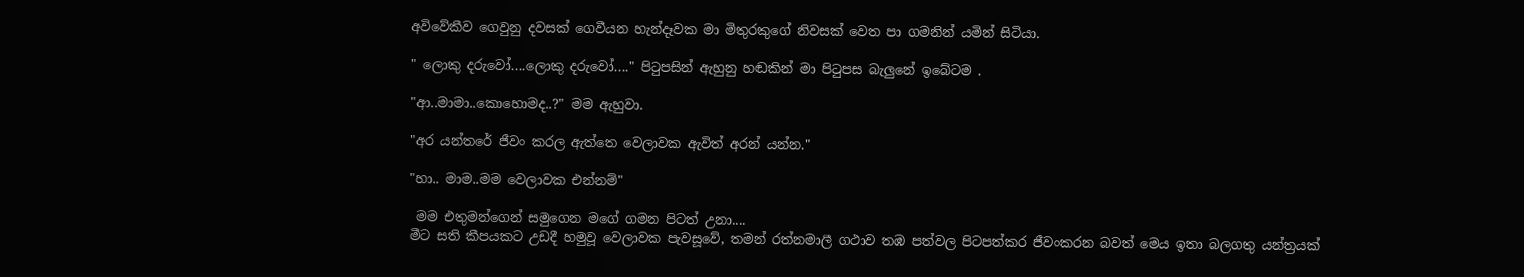අවිවේකීව ගෙවුනු දවසක් ගෙවීයන හැන්දෑවක මා මිතුරකුගේ නිවසක් වෙත පා ගමනින් යමින් සිටියා.

" ලොකු දරුවෝ....ලොකු දරුවෝ...." පි‍ටුපසින් ඇහුනු හඬකින් මා පි‍ටුපස බැලුනේ ඉබේටම .

"ආ..මාමා..කොහොමද..?" මම ඇහුවා.

"අර යන්තරේ ජීවං කරල ඇත්තෙ වෙලාවක ඇවිත් අරන් යන්න."

"හා.. මාම..මම වෙලාවක එන්නම්"

 මම එතුමන්ගෙන් සමුගෙන මගේ ගමන පිටත් උනා....
මීට සති කීපයකට උඩදී හමුවූ වෙලාවක පැවසූවේ, තමන් රත්නමාලී ගථාව තඹ පත්වල පිටපත්කර ජීවංකරන බවත් මෙය ඉතා බලගතු යන්ත්‍රයක්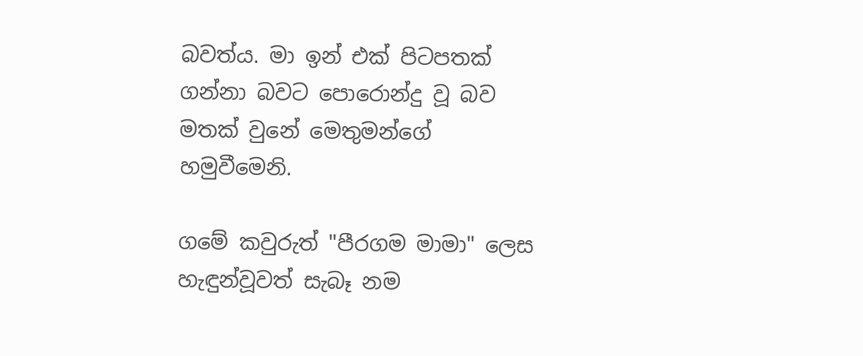බවත්ය. මා ඉන් එක් පිටපතක් ගන්නා බවට පොරොන්දු වූ බව මතක් වුනේ මෙතුමන්ගේ හමුවීමෙනි.

ගමේ කවුරුත් "පීරගම මාමා" ලෙස හැඳුන්වූවත් සැබෑ නම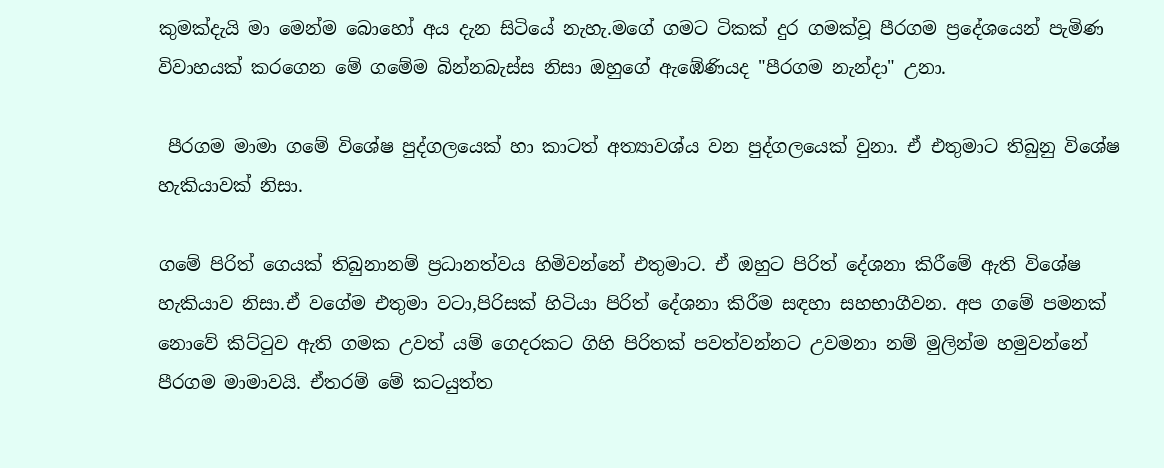කුමක්දැයි මා මෙන්ම බොහෝ අය දැන සිටියේ නැහැ.මගේ ගමට ටිකක් දුර ගමක්වූ පීරගම ප්‍රදේශයෙන් පැමිණ විවාහයක් කරගෙන මේ ගමේම බින්නබැස්ස නිසා ඔහුගේ ඇඹේණියද "පීරගම නැන්දා" උනා.

 පීරගම මාමා ගමේ විශේෂ පුද්ගලයෙක් හා කාටත් අත්‍යාවශ්ය වන පුද්ගලයෙක් වුනා. ඒ එතුමාට තිබුනු විශේෂ හැකියාවක් නිසා.

ගමේ පිරිත් ගෙයක් තිබුනානම් ප්‍රධානත්වය හිමිවන්නේ එතුමාට. ඒ ඔහුට පිරිත් දේශනා කිරීමේ ඇති විශේෂ හැකියාව නිසා.ඒ වගේම එතුමා වටා,පිරිසක් හිටියා පිරිත් දේශනා කිරීම සඳහා සහභාගීවන. අප ගමේ පමනක් නොවේ කිට්‍ටුව ඇති ගමක උවත් යම් ගෙදරකට ගිහි පිරිතක් පවත්වන්නට උවමනා නම් මුලින්ම හමුවන්නේ පීරගම මාමාවයි. ඒතරම් මේ කටයුත්ත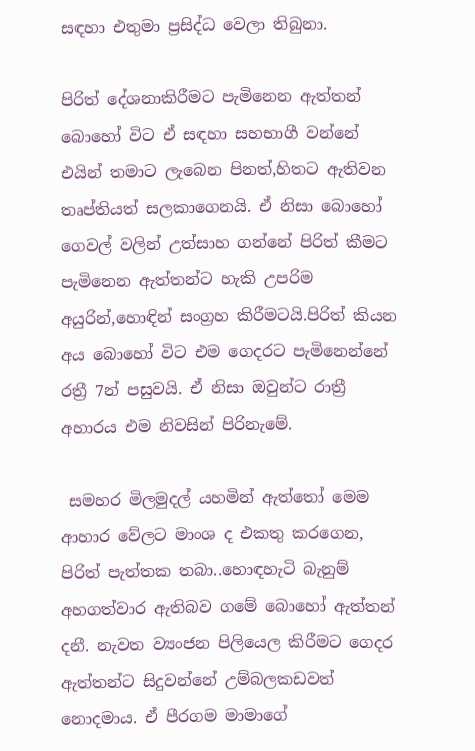සඳහා එතුමා ප්‍රසිද්ධ වෙලා තිබුනා.

පිරිත් දේශනාකිරීමට පැමිනෙන ඇත්තන් බොහෝ විට ඒ සඳහා සහභාගී වන්නේ එයින් තමාට ලැබෙන පිනත්,හිතට ඇතිවන තෘප්තියත් සලකාගෙනයි. ඒ නිසා බොහෝ ගෙවල් වලින් උත්සාහ ගන්නේ පිරිත් කීමට පැමිනෙන ඇත්තන්ට හැකි උපරිම අයුරින්,හොඳින් සංග්‍රහ කිරීමටයි.පිරිත් කියන අය බොහෝ විට එම ගෙදරට පැමිනෙන්නේ රත්‍රී 7න් පසුවයි. ඒ නිසා ඔවුන්ට රාත්‍රී අහාරය එම නිවසින් පිරිනැමේ.

 සමහර මිලමුදල් යහමින් ඇත්තෝ මෙම ආහාර වේලට මාංශ ද එකතු කරගෙන, පිරිත් පැත්තක තබා..හොඳහැටි බැනුම් අහගත්වාර ඇතිබව ගමේ බොහෝ ඇත්තන් දනී. නැවත ව්‍යංජන පිලියෙල කිරීමට ගෙදර ඇත්තන්ට සිදුවන්නේ උම්බලකඩවත් නොදමාය. ඒ පීරගම මාමාගේ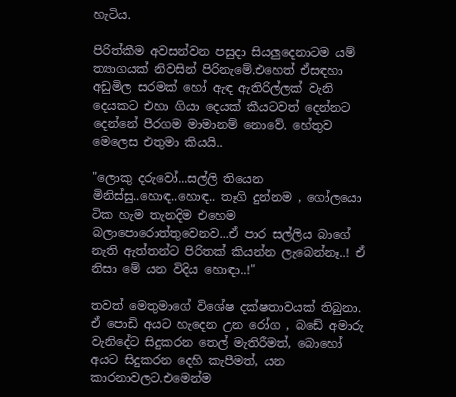හැටිය.

පිරිත්කීම අවසන්වන පසුදා සියලුදෙනාටම යම් ත්‍යාගයක් නිවසින් පිරිනැමේ.එහෙත් ඒසඳහා අඩුමිල සරමක් හෝ ඇඳ ඇතිරිල්ලක් වැනි දෙයකට එහා ගියා දෙයක් කීයටවත් දෙන්නට දෙන්නේ පීරගම මාමානම් නොවේ. හේතුව මෙලෙස එතුමා කියයි..

"ලොකු දරුවෝ...සල්ලි තියෙන මිනිස්සු..හොඳ..හොඳ.. තෑගි දුන්නම , ගෝලයො ටික හැම තැනදිම එහෙම බලාපොරොත්තුවෙනව...ඒ පාර සල්ලිය බාගේ නැති ඇත්තන්ට පිරිතක් කියන්න ලැබෙන්නෑ..! ඒ නිසා මේ යන විදිය හොඳා..!"

තවත් මෙතුමාගේ විශේෂ දක්ෂතාවයක් තිබුනා. ඒ පොඩි අයට හැදෙන උන රෝග , බඩේ අමාරු වැනිදේට සිදුකරන තෙල් මැතිරීමත්, බොහෝ අයට සිදුකරන දෙහි කැපීමත්, යන කාරනාවලට.එමෙන්ම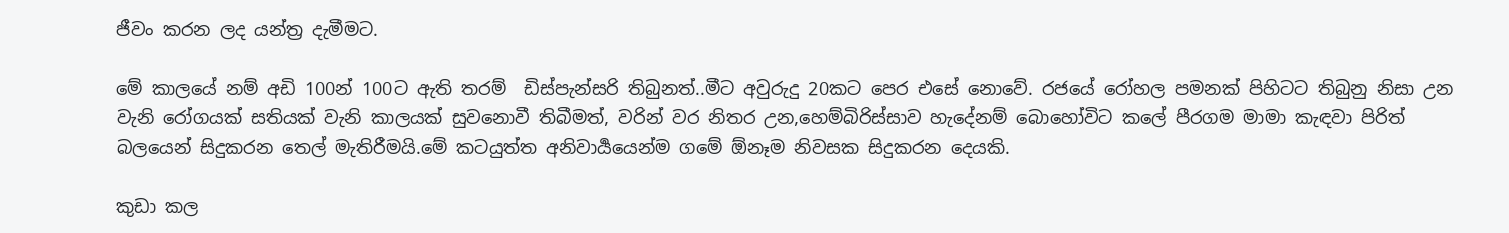ජීවං කරන ලද යන්ත්‍ර දැමීමට.

මේ කාලයේ නම් අඩි 100න් 100ට ඇති තරම්  ඩිස්පැන්සරි තිබුනත්..මීට අවුරුදු 20කට පෙර එසේ නොවේ. රජයේ රෝහල පමනක් පිහිටට තිබුනු නිසා උන වැනි රෝගයක් සතියක් වැනි කාලයක් සුවනොවී තිබීමත්, වරින් වර නිතර උන,හෙම්බිරිස්සාව හැදේනම් බොහෝවිට කලේ පීරගම මාමා කැඳවා පිරිත් බලයෙන් සිදුකරන තෙල් මැතිරීමයි.මේ කටයුත්ත අනිවාර්‍යයෙන්ම ගමේ ඕනෑම නිවසක සිදුකරන දෙයකි.

කුඩා කල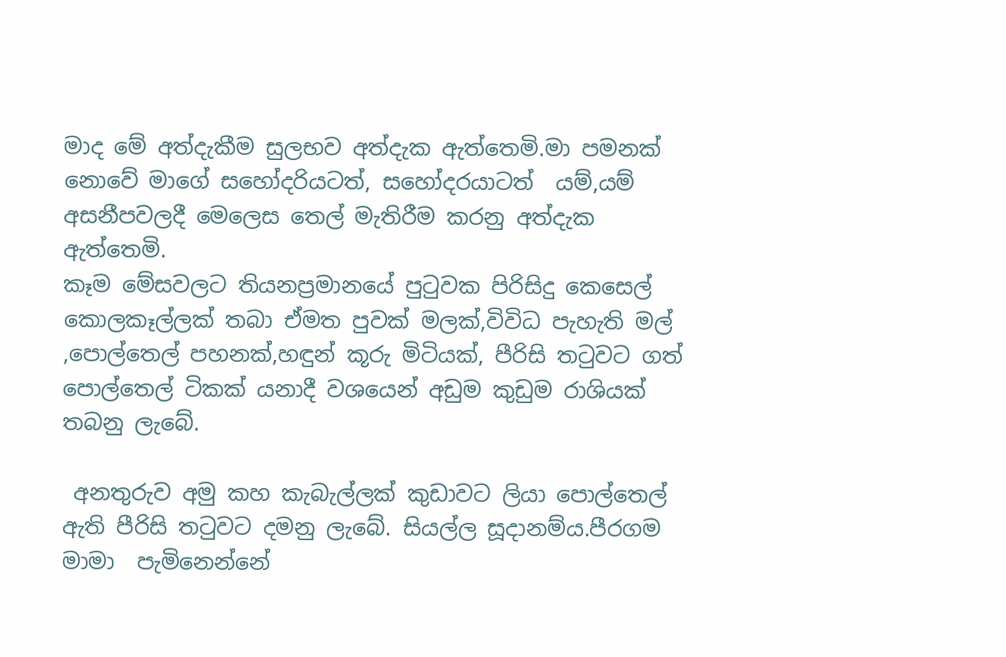මාද මේ අත්දැකීම සුලභව අත්දැක ඇත්තෙමි.මා පමනක් නොවේ මාගේ සහෝදරියටත්, සහෝදරයාටත්  යම්,යම් අසනීපවලදී මෙලෙස තෙල් මැතිරීම කරනු අත්දැක ඇත්තෙමි.
කෑම මේසවලට තියනප්‍රමානයේ පු‍ටුවක පිරිසිදු කෙසෙල් කොලකෑල්ලක් තබා ඒමත පුවක් මලක්,විවිධ පැහැති මල් ,පොල්තෙල් පහනක්,හඳුන් කූරු මිටියක්, පීරිසි ත‍ටුවට ගත් පොල්තෙල් ටිකක් යනාදී වශයෙන් අඩුම කුඩුම රාශියක් තබනු ලැබේ.

 අනතුරුව අමු කහ කැබැල්ලක් කුඩාවට ලියා පොල්තෙල් ඇති පීරිසි ත‍ටුවට දමනු ලැබේ. සියල්ල සූදානම්ය.පීරගම මාමා  පැමිනෙන්නේ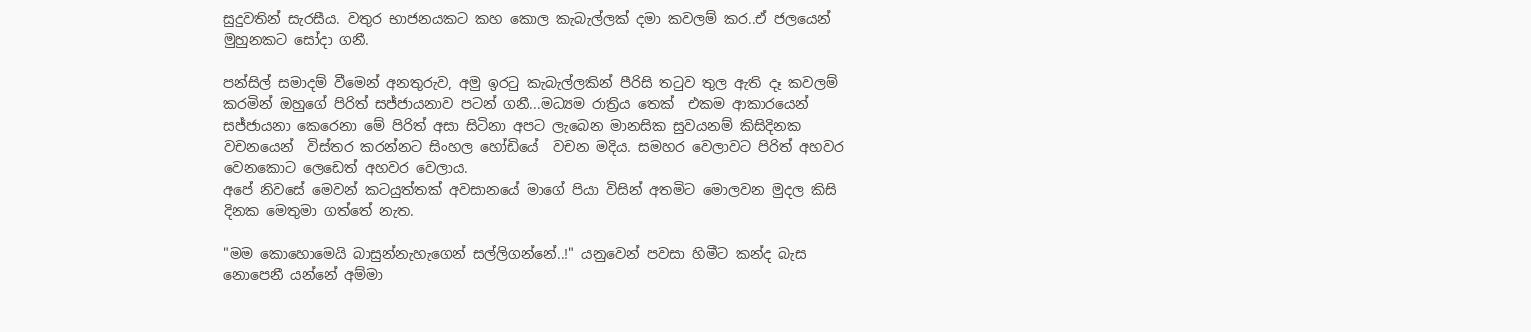සුදුවතින් සැරසීය. වතුර භාජනයකට කහ කොල කැබැල්ලක් දමා කවලම් කර..ඒ ජලයෙන් මුහුනකට සෝදා ගනී.

පන්සිල් සමාදම් වීමෙන් අනතුරුව, අමු ඉර‍ටු කැබැල්ලකින් පීරිසි ත‍ටුව තුල ඇති දෑ කවලම් කරමින් ඔහුගේ පිරිත් සජ්ජායනාව පටන් ගනී...මධ්‍යම රාත්‍රිය තෙක්  එකම ආකාරයෙන් සජ්ජායනා කෙරෙනා මේ පිරිත් අසා සිටිනා අපට ලැබෙන මානසික සුවයනම් කිසිදිනක වචනයෙන්  විස්තර කරන්නට සිංහල හෝඩියේ  වචන මදිය. සමහර වෙලාවට පිරිත් අහවර වෙනකොට ලෙඩෙත් අහවර වෙලාය.
අපේ නිවසේ මෙවන් කටයුත්තක් අවසානයේ මාගේ පියා විසින් අතමිට මොලවන මුදල කිසි දිනක මෙතුමා ගත්තේ නැත.

"මම කොහොමෙයි බාසුන්නැහැගෙන් සල්ලිගන්නේ..!" යනුවෙන් පවසා හිමීට කන්ද බැස නොපෙනී යන්නේ අම්මා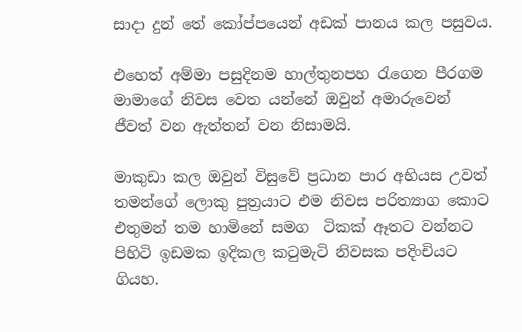සාදා දුන් තේ කෝප්පයෙන් අඩක් පානය කල පසුවය.

එහෙත් අම්මා පසුදිනම හාල්තුනපහ ‍රැගෙන පීරගම මාමාගේ නිවස වෙත යන්නේ ඔවුන් අමාරුවෙන් ජීවත් වන ඇත්තන් වන නිසාමයි.

මාකුඩා කල ඔවුන් විසුවේ ප්‍රධාන පාර අභියස උවත් තමන්ගේ ලොකු පුත්‍රයාට එම නිවස පරිත්‍යාග කොට එතුමන් තම හාමිනේ සමග  ටිකක් ඈතට වන්නට පිහිටි ඉඩමක ඉදිකල ක‍ටුමැටි නිවසක පදිංචියට ගියහ.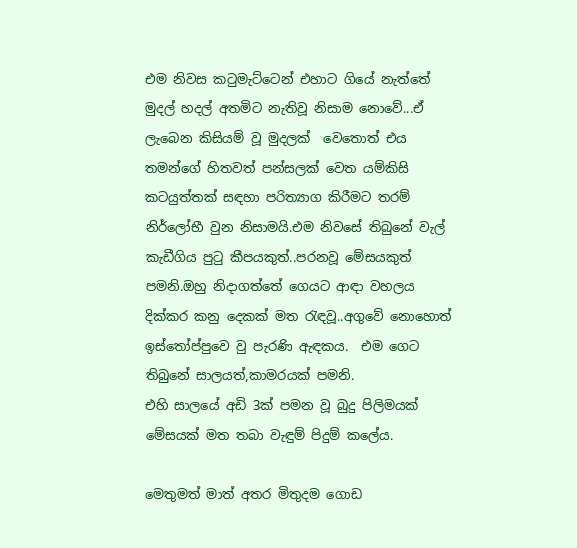එම නිවස ක‍ටුමැට්ටෙන් එහාට ගියේ නැත්තේ මුදල් හදල් අතමිට නැතිවූ නිසාම නොවේ...ඒ ලැබෙන කිසියම් වූ මුදලක්  වෙතොත් එය තමන්ගේ හිතවත් පන්සලක් වෙත යම්කිසි කටයුත්තක් සඳහා පරිත්‍යාග කිරීමට තරම් නිර්ලෝභී වුන නිසාමයි.එම නිවසේ තිබුනේ වැල් කැඩීගිය පු‍ටු කීපයකුත්..පරනවූ මේසයකුත් පමනි.ඔහු නිදාගත්තේ ගෙයට ආඳා වහලය දික්කර කනු දෙකක් මත ‍රැඳවූ..අගුවේ නොහොත් ඉස්තෝප්පුවෙ වු පැරණි ඇඳකය.  එම ගෙට තිබුනේ සාලයත්,කාමරයක් පමනි.
එහි සාලයේ අඩි 3ක් පමන වූ බුදු පිලිමයක් මේසයක් මත තබා වැඳුම් පිදුම් කලේය.

මෙතුමත් මාත් අතර මිතුදම ගොඩ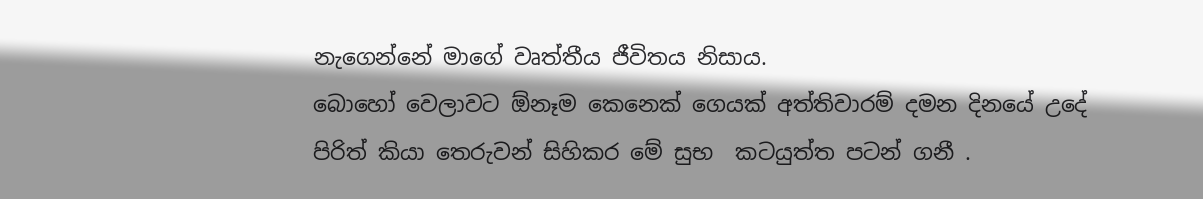නැගෙන්නේ මාගේ වෘත්තීය ජීවිතය නිසාය.
බොහෝ වෙලාවට ඕනෑම කෙනෙක් ගෙයක් අත්තිවාරම් දමන දිනයේ උදේ පිරිත් කියා තෙරුවන් සිහිකර මේ සුභ  කටයුත්ත පටන් ගනී .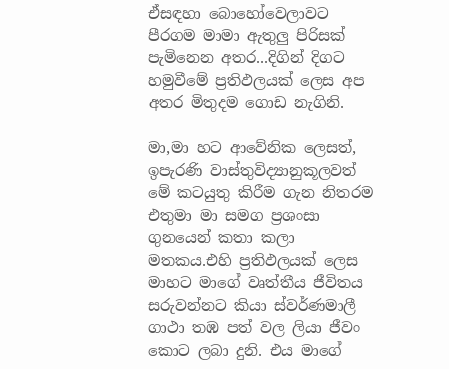ඒසඳහා බොහෝවෙලාවට පීරගම මාමා ඇතුලු පිරිසක් පැමිනෙන අතර...දිගින් දිගට හමුවීමේ ප්‍රතිඵලයක් ලෙස අප අතර මිතුදම ගොඩ නැගිනි.

මා,මා හට ආවේනික ලෙසත්, ඉපැරණි වාස්තුවිද්‍යානුකූලවත් මේ කටයුතු කිරීම ගැන නිතරම එතුමා මා සමග ප්‍රශංසා ගුනයෙන් කතා කලා මතකය.එහි ප්‍රතිඵලයක් ලෙස මාහට මාගේ වෘත්තීය ජීවිතය සරුවන්නට කියා ස්වර්ණමාලී ගාථා තඹ පත් වල ලියා ජීවං කොට ලබා දුනි. එය මාගේ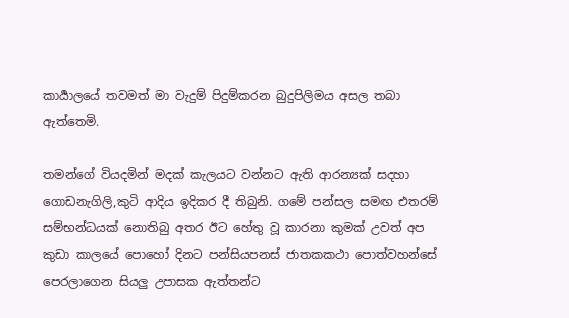කාර්‍යාලයේ තවමත් මා වැදුම් පිදුම්කරන බුදුපිලිමය අසල තබා ඇත්තෙමි.

තමන්ගේ වියදමින් මදක් කැලයට වන්නට ඇති ආරන්‍යක් සදහා   ගොඩනැගිලි,කුටි ආදිය ඉදිකර දී තිබුනි. ගමේ පන්සල සමඟ එතරම් සම්භන්ධයක් නොතිබු අතර ඊට හේතු වූ කාරනා කුමක් උවත් අප කුඩා කාලයේ පොහෝ දිනට පන්සියපනස් ජාතකකථා පොත්වහන්සේ  පෙරලාගෙන සියලු උපාසක ඇත්තන්ට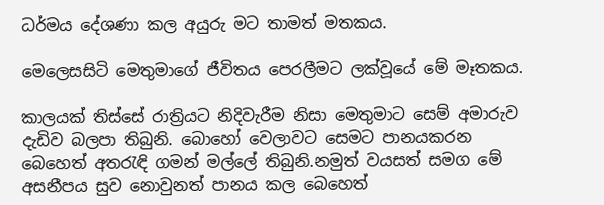ධර්මය දේශණා කල අයුරු මට තාමත් මතකය.

මෙලෙසසිටි මෙතුමාගේ ජීවිතය පෙරලීමට ලක්වූයේ මේ මෑතකය.

කාලයක් තිස්සේ රාත්‍රියට නිදිවැරීම නිසා මෙතුමාට සෙම් අමාරුව දැඩිව බලපා තිබුනි. බොහෝ වෙලාවට සෙමට පානයකරන බෙහෙත් අත‍රැඳි ගමන් මල්ලේ තිබුනි.නමුත් වයසත් සමග මේ අසනීපය සුව නොවුනත් පානය කල බෙහෙත්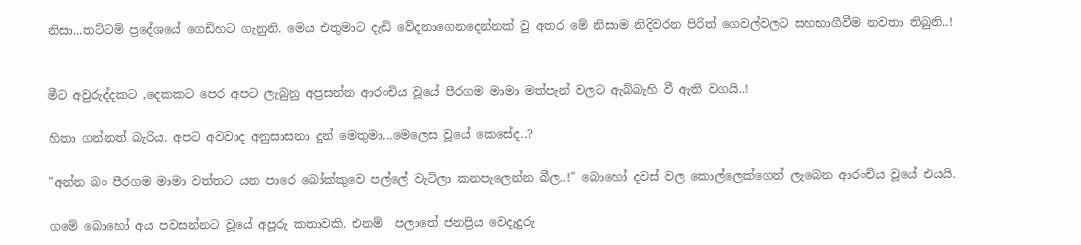නිසා...තට්ටම් ප්‍රදේශයේ ගෙඩිහට ගැනුනි. මෙය එතුමාට දැඩි වේදනාගෙනදෙන්නක් වු අතර මේ නිසාම නිදිවරන පිරිත් ගෙවල්වලට සහභාගීවීම නවතා තිබුනි..!


මීට අවුරුද්දකට ,දෙකකට පෙර අපට ලැබුනු අප්‍රසන්න ආරංචිය වූයේ පීරගම මාමා මත්පැන් වලට ඇබ්බැහි වී ඇති වගයි..!

හිතා ගන්නත් බැරිය. අපට අවවාද අනුසාසනා දුන් මෙතුමා...මෙලෙස වූයේ කෙසේද..?

"අන්න බං පීරගම මාමා වත්තට යන පාරෙ බෝක්කුවෙ පල්ලේ වැටිලා කනපැලෙන්න බීල..!" බොහෝ දවස් වල කොල්ලෙක්ගෙන් ලැබෙන ආරංචිය වූයේ එයයි.

ගමේ බොහෝ අය පවසන්නට වූයේ අපූරු කතාවකි. එනම්  පලාතේ ජනප්‍රිය වෙදැදුරු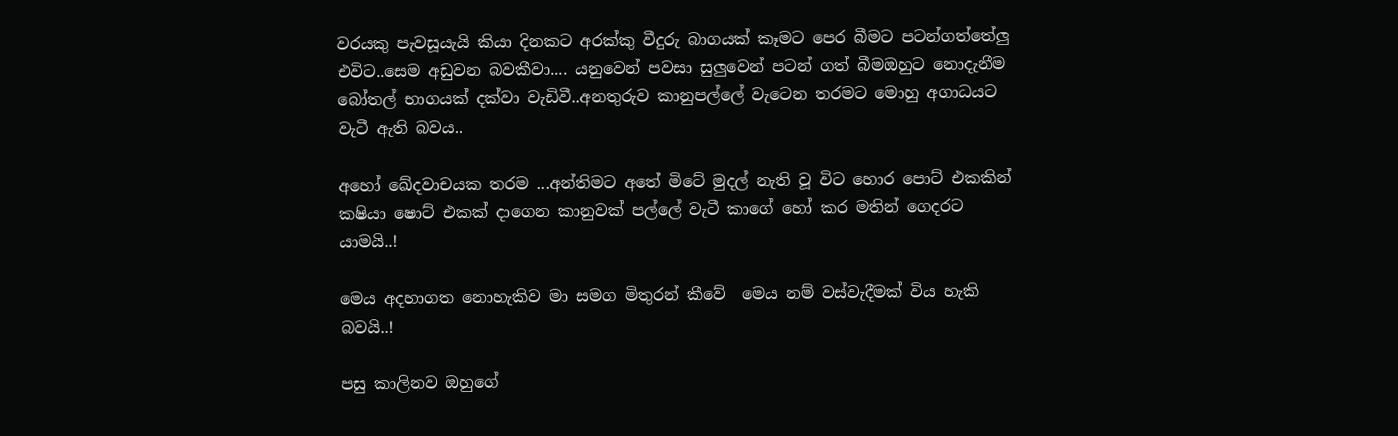වරයකු පැවසූයැයි කියා දිනකට අරක්කු වීදුරු බාගයක් කෑමට පෙර බීමට පටන්ගත්තේලු එවිට..සෙම අඩුවන බවකීවා.... යනුවෙන් පවසා සුලුවෙන් පටන් ගත් බීමඔහුට නොදැනීම බෝතල් භාගයක් දක්වා වැඩිවී..අනතුරුව කානුපල්ලේ වැටෙන තරමට මොහු අගාධයට වැටී ඇති බවය..

අහෝ ඛේදවාචයක තරම ...අන්තිමට අතේ මිටේ මුදල් නැති වූ විට හොර පොට් එකකින් කෂියා ෂොට් එකක් දාගෙන කානුවක් පල්ලේ වැටී කාගේ හෝ කර මතින් ගෙදරට යාමයි..!

මෙය අදහාගත නොහැකිව මා සමග මිතුරන් කීවේ  මෙය නම් වස්වැදීමක් විය හැකි බවයි..!

පසු කාලිනව ඔහුගේ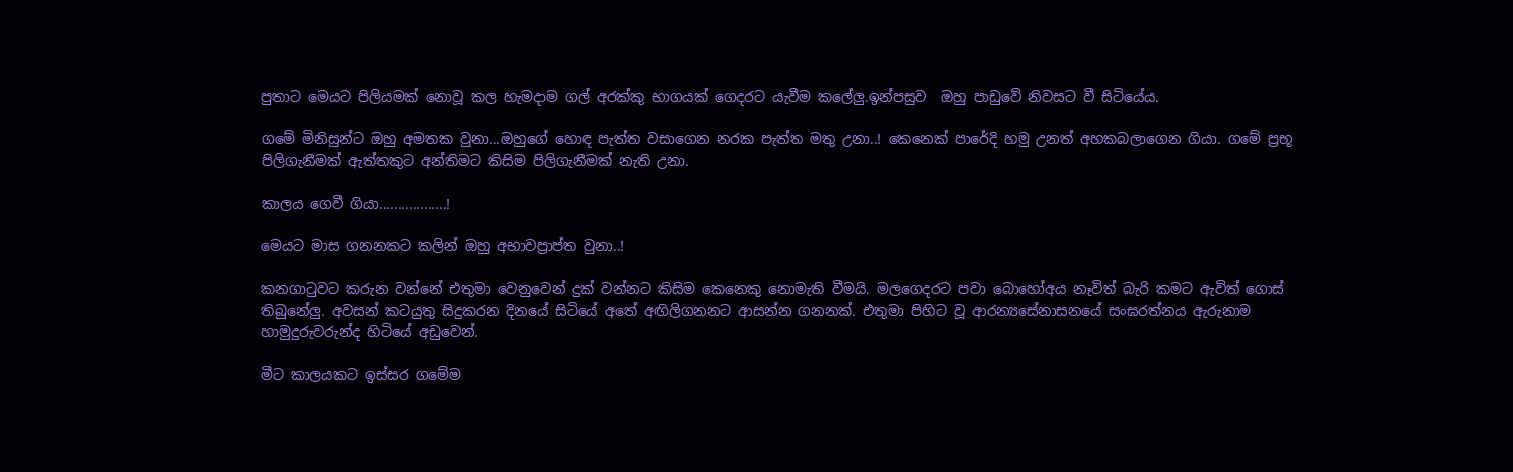පුතාට මෙයට පිලියමක් නොවූ කල හැමදාම ගල් අරක්කු භාගයක් ගෙදරට යැවීම කලේලු.ඉන්පසුව  ඔහු පාඩුවේ නිවසට වී සිටියේය.

ගමේ මිනිසුන්ට ඔහු අමතක වුනා...ඔහුගේ හොඳ පැත්ත වසාගෙන නරක පැත්ත මතු උනා..! කෙනෙක් පාරේදි හමු උනත් අහකබලාගෙන ගියා. ගමේ ප්‍රභූ පිලිගැනීමක් ඇත්තකුට අන්තිමට කිසිම පිලිගැනීමක් නැති උනා.

කාලය ගෙවී ගියා..................!

මෙයට මාස ගනනකට කලින් ඔහු අභාවප්‍රාප්ත වුනා..!

කනගා‍ටුවට කරුන වන්නේ එතුමා වෙනුවෙන් දුක් වන්නට කිසිම කෙනෙකු නොමැති වීමයි. මලගෙදරට පවා බොහෝඅය නෑවිත් බැරි කමට ඇවිත් ගොස් තිබුනේලු. අවසන් කටයුතු සිදුකරන දිනයේ සිටියේ අතේ අඟිලිගනනට ආසන්න ගනනක්. එතුමා පිහිට වූ ආරන්‍යසේනාසනයේ සංඝරත්නය ඇරුනාම හාමුදුරුවරුන්ද හිටියේ අඩුවෙන්.

මීට කාලයකට ඉස්සර ගමේම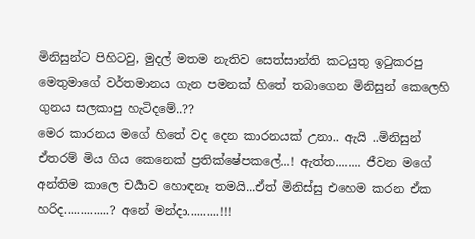මිනිසුන්ට පිහිටවු, මුදල් මතම නැතිව සෙත්සාන්ති කටයුතු ඉ‍ටුකරපු මෙතුමාගේ වර්තමානය ගැන පමනක් හිතේ තබාගෙන මිනිසුන් කෙලෙහි ගුනය සලකාපු හැටිදමේ..??
මෙර කාරනය මගේ හිතේ වද දෙන කාරනයක් උනා.. ඇයි ..මිනිසුන්  ඒතරම් මිය ගිය කෙනෙක් ප්‍රතික්ෂේපකලේ...! ඇත්ත........ ජීවන මගේ අන්තිම කාලෙ චර්‍යාව හොඳනෑ තමයි...ඒත් මිනිස්සු එහෙම කරන ඒක හරිද..............? අනේ මන්දා..........!!!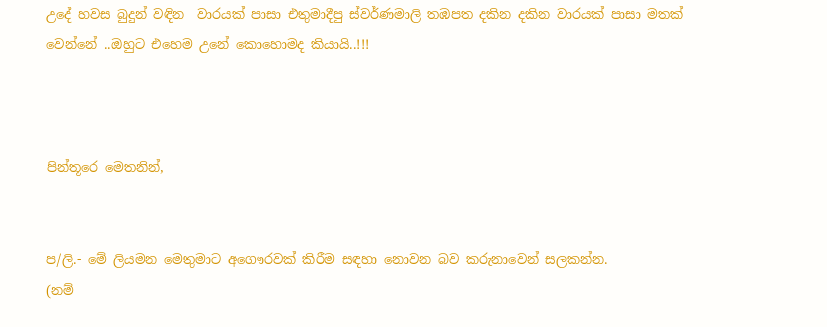උදේ හවස බුදුන් වඳින  වාරයක් පාසා එතුමාදීපු ස්වර්ණමාලි තඹපත දකින දකින වාරයක් පාසා මතක් වෙන්නේ ..ඔහුට එහෙම උනේ කොහොමද කියායි..!!!



පින්තූරෙ මෙතනින්,


ප/ලි.- මේ ලියමන මෙතුමාට අගෞරවක් කිරීම සඳහා නොවන බව කරුනාවෙන් සලකන්න.
(නම්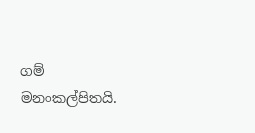ගම් මනංකල්පිතයි.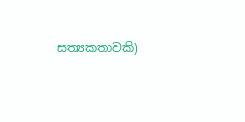සත්‍යකතාවකි)